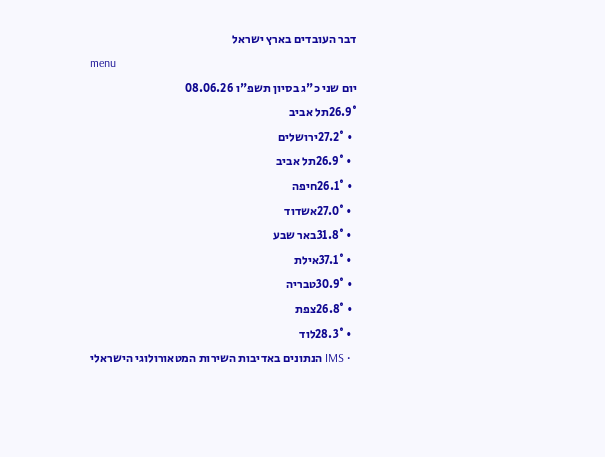דבר העובדים בארץ ישראל
menu
יום שני כ"ג בסיון תשפ"ו 08.06.26
26.9°תל אביב
  • 27.2°ירושלים
  • 26.9°תל אביב
  • 26.1°חיפה
  • 27.0°אשדוד
  • 31.8°באר שבע
  • 37.1°אילת
  • 30.9°טבריה
  • 26.8°צפת
  • 28.3°לוד
  • IMS הנתונים באדיבות השירות המטאורולוגי הישראלי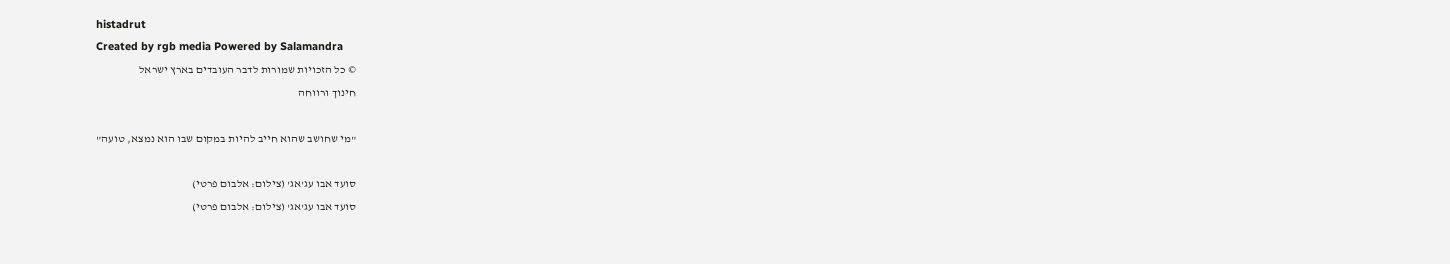histadrut
Created by rgb media Powered by Salamandra
© כל הזכויות שמורות לדבר העובדים בארץ ישראל
חינוך ורווחה

"מי שחושב שהוא חייב להיות במקום שבו הוא נמצא, טועה"

סועד אבו עג'אג' (צילום: אלבום פרטי)
סועד אבו עג'אג' (צילום: אלבום פרטי)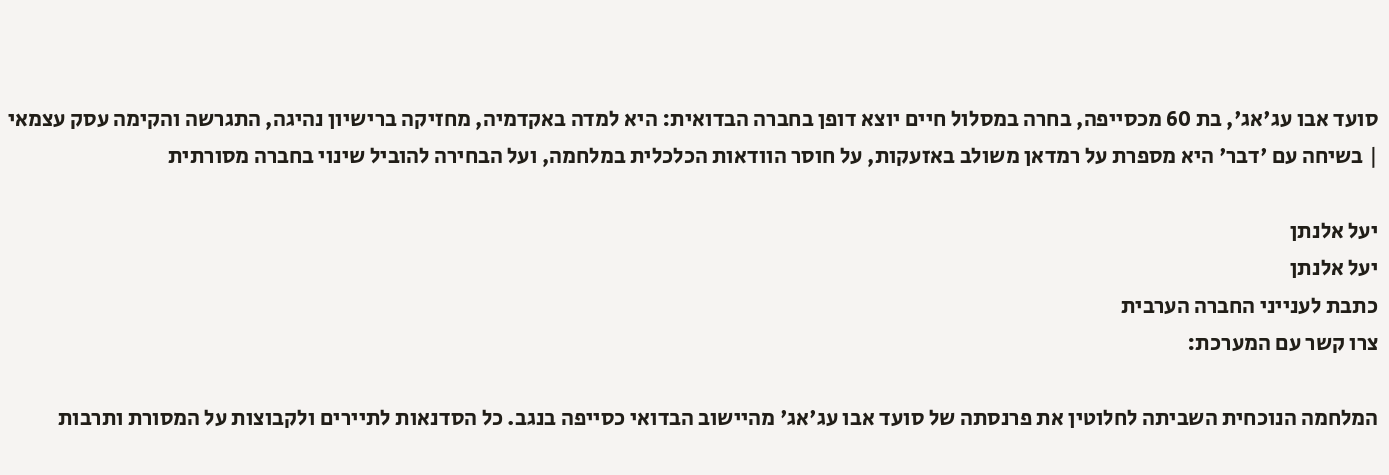סועד אבו עג'אג', בת 60 מכסייפה, בחרה במסלול חיים יוצא דופן בחברה הבדואית: היא למדה באקדמיה, מחזיקה ברישיון נהיגה, התגרשה והקימה עסק עצמאי | בשיחה עם 'דבר' היא מספרת על רמדאן משולב באזעקות, על חוסר הוודאות הכלכלית במלחמה, ועל הבחירה להוביל שינוי בחברה מסורתית

יעל אלנתן
יעל אלנתן
כתבת לענייני החברה הערבית
צרו קשר עם המערכת:

המלחמה הנוכחית השביתה לחלוטין את פרנסתה של סועד אבו עג'אג' מהיישוב הבדואי כסייפה בנגב. כל הסדנאות לתיירים ולקבוצות על המסורת ותרבות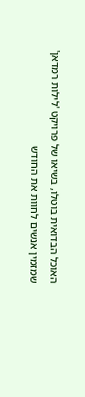האוכל הבדואית בוטלו, בשיאו של פרויקט 'לילות רמדאן' שמזמין אנשים לחוות את החודש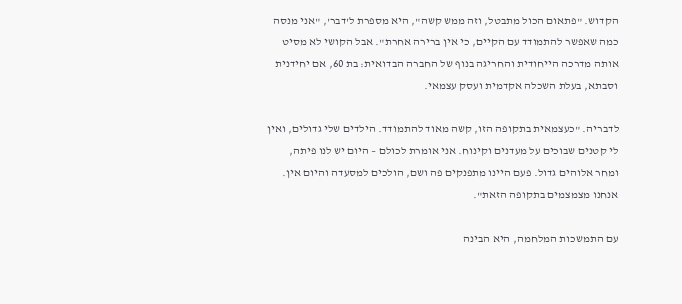הקדוש. "פתאום הכול מתבטל, וזה ממש קשה", היא מספרת ל'דבר', "אני מנסה כמה שאפשר להתמודד עם הקיים, כי אין ברירה אחרת". אבל הקושי לא מסיט אותה מדרכה הייחודית והחריגה בנוף של החברה הבדואית: בת 60, אם יחידנית וסבתא, בעלת השכלה אקדמית ועסק עצמאי.

לדבריה. "כעצמאית בתקופה הזו, קשה מאוד להתמודד. הילדים שלי גדולים, ואין לי קטנים שבוכים על מעדנים וקינוח. אני אומרת לכולם – היום יש לנו פיתה, ומחר אלוהים גדול. פעם היינו מתפנקים פה ושם, הולכים למסעדה והיום אין. אנחנו מצמצמים בתקופה הזאת".

עם התמשכות המלחמה, היא הבינה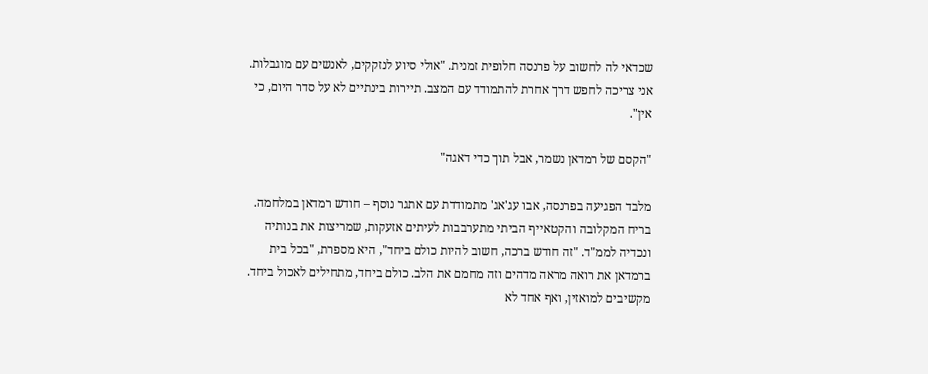שכדאי לה לחשוב על פרנסה חלופית זמנית. "אולי סיוע לנזקקים, לאנשים עם מוגבלות. אני צריכה לחפש דרך אחרת להתמודד עם המצב. תיירות בינתיים לא על סדר היום, כי אין".

"הקסם של רמדאן נשמר, אבל תוך כדי דאגה"

מלבד הפגיעה בפרנסה, אבו עג'אג' מתמודדת עם אתגר נוסף – חודש רמדאן במלחמה. בריח המקלובה והקטאייף הביתי מתערבבות לעיתים אזעקות, שמריצות את בנותיה ונכדיה לממ"ד. "זה חודש ברכה, חשוב להיות כולם ביחד", היא מספרת, "בכל בית ברמדאן את רואה מראה מדהים וזה מחמם את הלב. כולם ביחד, מתחילים לאכול ביחד. מקשיבים למואזין, ואף אחד לא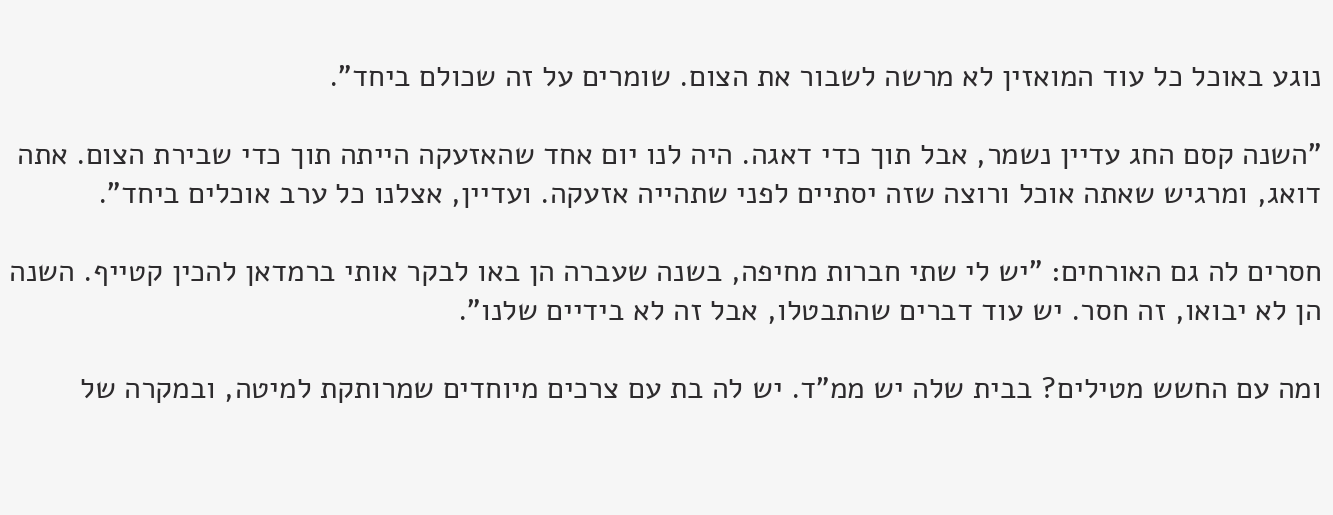נוגע באוכל כל עוד המואזין לא מרשה לשבור את הצום. שומרים על זה שכולם ביחד".

"השנה קסם החג עדיין נשמר, אבל תוך כדי דאגה. היה לנו יום אחד שהאזעקה הייתה תוך כדי שבירת הצום. אתה דואג, ומרגיש שאתה אוכל ורוצה שזה יסתיים לפני שתהייה אזעקה. ועדיין, אצלנו כל ערב אוכלים ביחד".

חסרים לה גם האורחים: "יש לי שתי חברות מחיפה, בשנה שעברה הן באו לבקר אותי ברמדאן להכין קטייף. השנה הן לא יבואו, זה חסר. יש עוד דברים שהתבטלו, אבל זה לא בידיים שלנו".

ומה עם החשש מטילים? בבית שלה יש ממ"ד. יש לה בת עם צרכים מיוחדים שמרותקת למיטה, ובמקרה של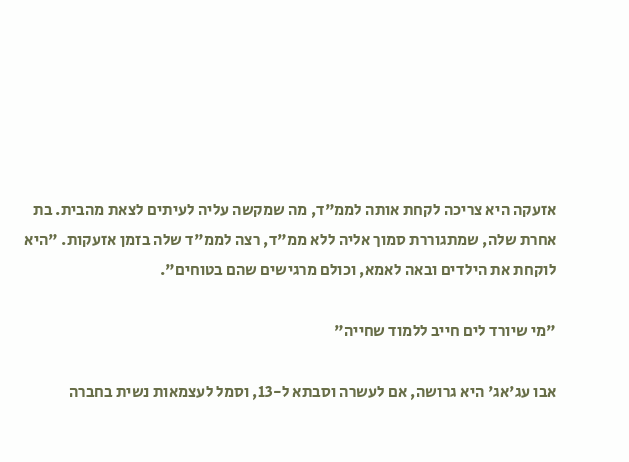אזעקה היא צריכה לקחת אותה לממ"ד, מה שמקשה עליה לעיתים לצאת מהבית. בת אחרת שלה, שמתגוררת סמוך אליה ללא ממ"ד, רצה לממ"ד שלה בזמן אזעקות. "היא לוקחת את הילדים ובאה לאמא, וכולם מרגישים שהם בטוחים".

"מי שיורד לים חייב ללמוד שחייה"

אבו עג'אג' היא גרושה, אם לעשרה וסבתא ל-13, וסמל לעצמאות נשית בחברה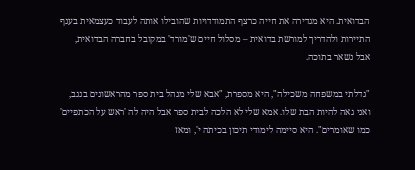הבדואית. היא מגדירה את חייה כרצף התמודדויות שהובילו אותה לעבוד כעצמאית בענף התיירות ולהדריך למורשת בדואית – מסלול חיים ש'מורד' במקובל בחברה הבדואית, אבל נשאר בתוכה.

"גדלתי במשפחה משכילה", היא מספרת, "אבא שלי מנהל בית ספר מהראשונים בנגב, ואני גאה להיות הבת שלו. אמא שלי לא הלכה לבית ספר אבל היה לה 'ראש על הכתפיים' כמו שאומרים". היא סיימה לימודי תיכון בכיתה י', ומאז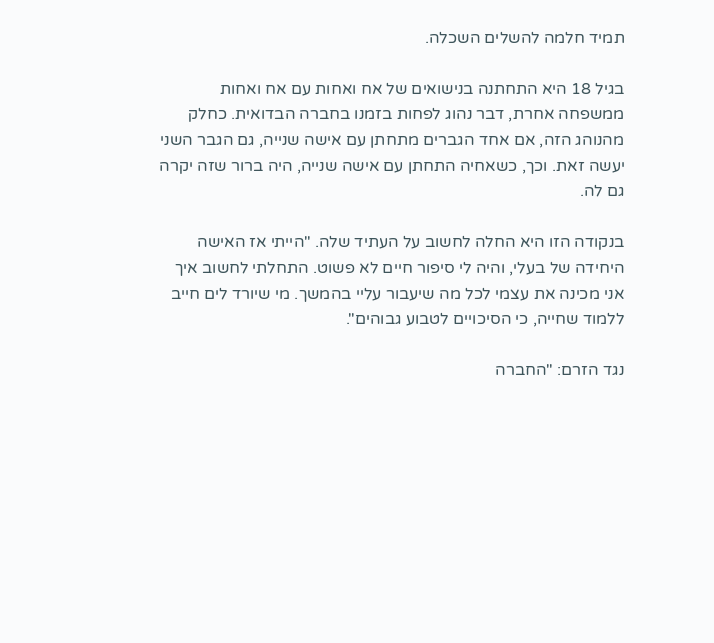תמיד חלמה להשלים השכלה.

בגיל 18 היא התחתנה בנישואים של אח ואחות עם אח ואחות ממשפחה אחרת, דבר נהוג לפחות בזמנו בחברה הבדואית. כחלק מהנוהג הזה, אם אחד הגברים מתחתן עם אישה שנייה, גם הגבר השני יעשה זאת. וכך, כשאחיה התחתן עם אישה שנייה, היה ברור שזה יקרה גם לה.

בנקודה הזו היא החלה לחשוב על העתיד שלה. "הייתי אז האישה היחידה של בעלי, והיה לי סיפור חיים לא פשוט. התחלתי לחשוב איך אני מכינה את עצמי לכל מה שיעבור עליי בהמשך. מי שיורד לים חייב ללמוד שחייה, כי הסיכויים לטבוע גבוהים".

נגד הזרם: "החברה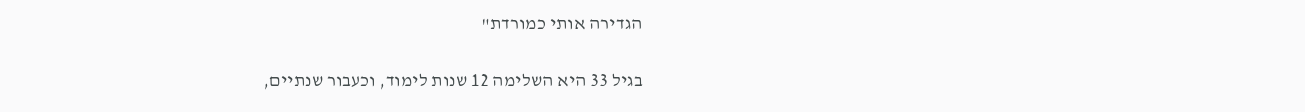הגדירה אותי כמורדת"

בגיל 33 היא השלימה 12 שנות לימוד, וכעבור שנתיים,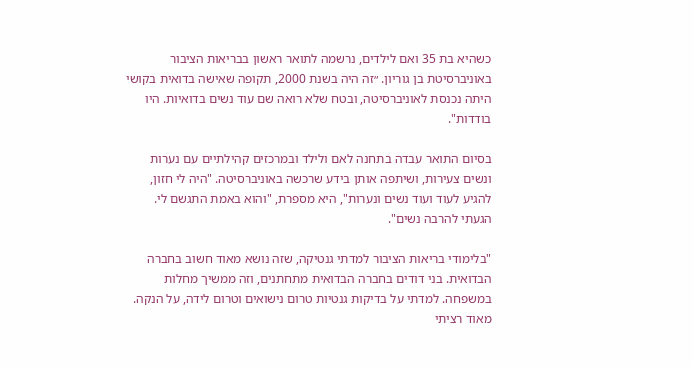כשהיא בת 35 ואם לילדים, נרשמה לתואר ראשון בבריאות הציבור באוניברסיטת בן גוריון. ״זה היה בשנת 2000, תקופה שאישה בדואית בקושי היתה נכנסת לאוניברסיטה, ובטח שלא רואה שם עוד נשים בדואיות. היו בודדות".

בסיום התואר עבדה בתחנה לאם ולילד ובמרכזים קהילתיים עם נערות ונשים צעירות, ושיתפה אותן בידע שרכשה באוניברסיטה. "היה לי חזון, להגיע לעוד ועוד נשים ונערות", היא מספרת, "והוא באמת התגשם לי. הגעתי להרבה נשים".

"בלימודי בריאות הציבור למדתי גנטיקה, שזה נושא מאוד חשוב בחברה הבדואית. בני דודים בחברה הבדואית מתחתנים, וזה ממשיך מחלות במשפחה. למדתי על בדיקות גנטיות טרום נישואים וטרום לידה, על הנקה. מאוד רציתי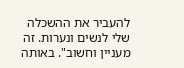להעביר את ההשכלה שלי לנשים ונערות. זה מעניין וחשוב". באותה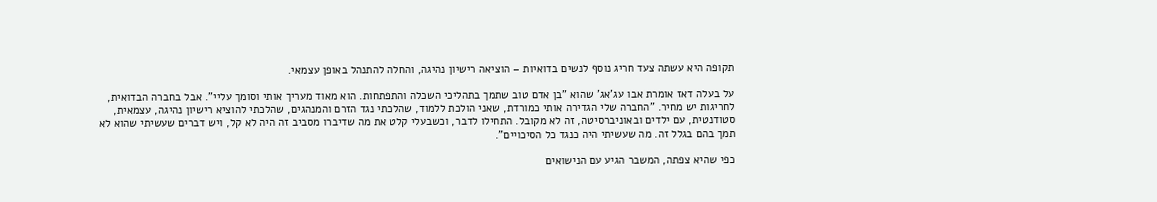תקופה היא עשתה צעד חריג נוסף לנשים בדואיות – הוציאה רישיון נהיגה, והחלה להתנהל באופן עצמאי.

על בעלה דאז אומרת אבו עג'אג' שהוא "בן אדם טוב שתמך בתהליכי השכלה והתפתחות. הוא מאוד מעריך אותי וסומך עליי". אבל בחברה הבדואית, לחריגות יש מחיר. "החברה שלי הגדירה אותי כמורדת, שאני הולכת ללמוד, שהלכתי נגד הזרם והמנהגים, שהלכתי להוציא רישיון נהיגה, עצמאית, סטודנטית, עם ילדים ובאוניברסיטה, זה לא מקובל. התחילו לדבר, וכשבעלי קלט את מה שדיברו מסביב זה היה לא קל, ויש דברים שעשיתי שהוא לא תמך בהם בגלל זה. מה שעשיתי היה כנגד כל הסיכויים".

כפי שהיא צפתה, המשבר הגיע עם הנישואים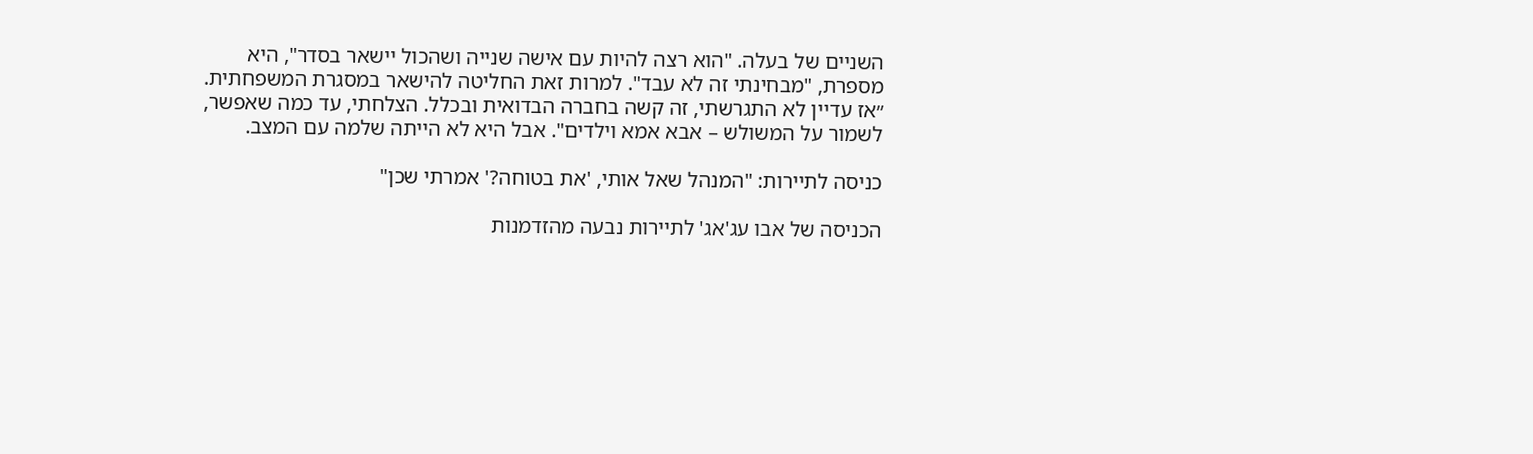השניים של בעלה. "הוא רצה להיות עם אישה שנייה ושהכול יישאר בסדר", היא מספרת, "מבחינתי זה לא עבד". למרות זאת החליטה להישאר במסגרת המשפחתית. ״אז עדיין לא התגרשתי, זה קשה בחברה הבדואית ובכלל. הצלחתי, עד כמה שאפשר, לשמור על המשולש – אבא אמא וילדים". אבל היא לא הייתה שלמה עם המצב.

כניסה לתיירות: "המנהל שאל אותי, 'את בטוחה?' אמרתי שכן"

הכניסה של אבו עג'אג' לתיירות נבעה מהזדמנות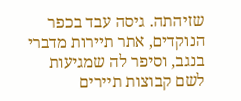שזיהתה. גיסה עבד בכפר הנוקדים, אתר תיירות מדברי בנגב, וסיפר לה שמגיעות לשם קבוצות תיירים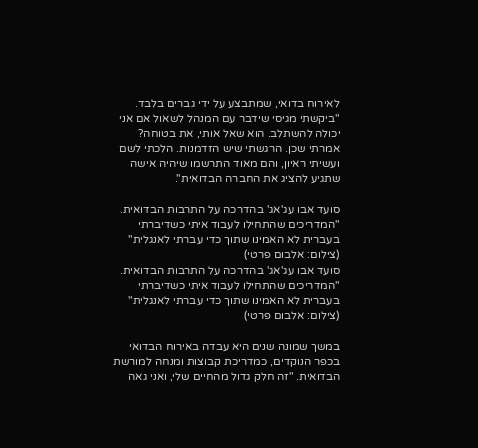לאירוח בדואי, שמתבצע על ידי גברים בלבד. "ביקשתי מגיסי שידבר עם המנהל לשאול אם אני יכולה להשתלב. הוא שאל אותי, את בטוחה? אמרתי שכן. הרגשתי שיש הזדמנות. הלכתי לשם ועשיתי ראיון, והם מאוד התרשמו שיהיה אישה שתגיע להציג את החברה הבדואית".

סועד אבו עג'אג' בהדרכה על התרבות הבדואית. "המדריכים שהתחילו לעבוד איתי כשדיברתי בעברית לא האמינו שתוך כדי עברתי לאנגלית" (צילום: אלבום פרטי)
סועד אבו עג'אג' בהדרכה על התרבות הבדואית. "המדריכים שהתחילו לעבוד איתי כשדיברתי בעברית לא האמינו שתוך כדי עברתי לאנגלית" (צילום: אלבום פרטי)

במשך שמונה שנים היא עבדה באירוח הבדואי בכפר הנוקדים, כמדריכת קבוצות ומנחה למורשת הבדואית. "זה חלק גדול מהחיים שלי, ואני גאה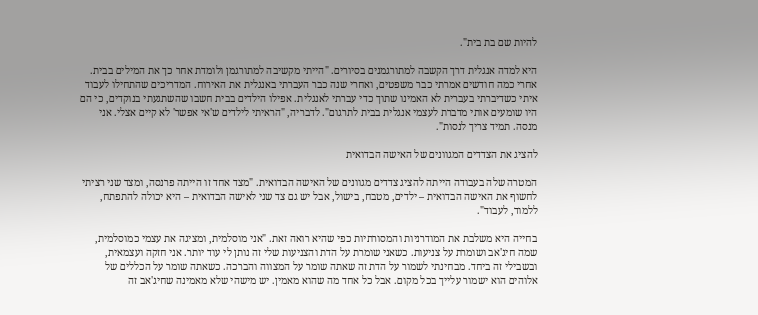להיות שם בת בית".

היא למדה אנגלית דרך הקשבה למתורגמנים בסיורים. "הייתי מקשיבה למתורגמן ולומדת אחר כך את המילים בבית. אחרי כמה חודשים אמרתי כבר משפטים, ואחרי שנה כבר העברתי באנגלית את האירוח. המדריכים שהתחילו לעבוד איתי כשדיברתי בעברית לא האמינו שתוך כדי עברתי לאנגלית. אפילו הילדים בבית חשבו שהשתגעתי בנוקדים, כי הם היו שומעים אותי מדברת לעצמי אנגלית בבית לתרגום". לדבריה, "הראיתי לילדים ש'אי אפשר' לא קיים אצלי. אני מנסה. תמיד צריך לנסות".

להציג את הצדדים המגוונים של האישה הבדואית

המטרה שלה בעבודה הייתה להציג צדדים מגוונים של האישה הבדואית. "מצד אחד זו הייתה פרנסה, ומצד שני רציתי לחשוף את האישה הבדואית – ילדים, מטבח, בישול, אבל יש גם צד שני לאישה הבדואית – היא יכולה להתפתח, ללמוד, לעבוד".

בחייה היא משלבת את המודרניות והמסורתיות כפי שהיא רואה זאת. "אני מוסלמית, ומציגה את עצמי כמוסלמית, שמה חיג'אב ושומרת על צניעות. כשאני שומרת על הדת והצניעות שלי זה נותן לי עוד יותר. אני חזקה ועצמאית, ובשבילי זה ביחד. מבחינתי לשמור על הדת זה שאתה שומר על המצווה והברכה. כשאתה שומר על הכללים של אלוהים הוא ישמור עלייך בכל מקום. אבל כל אחד מה שהוא מאמין. יש מישהי שלא מאמינה שחיג'אב זה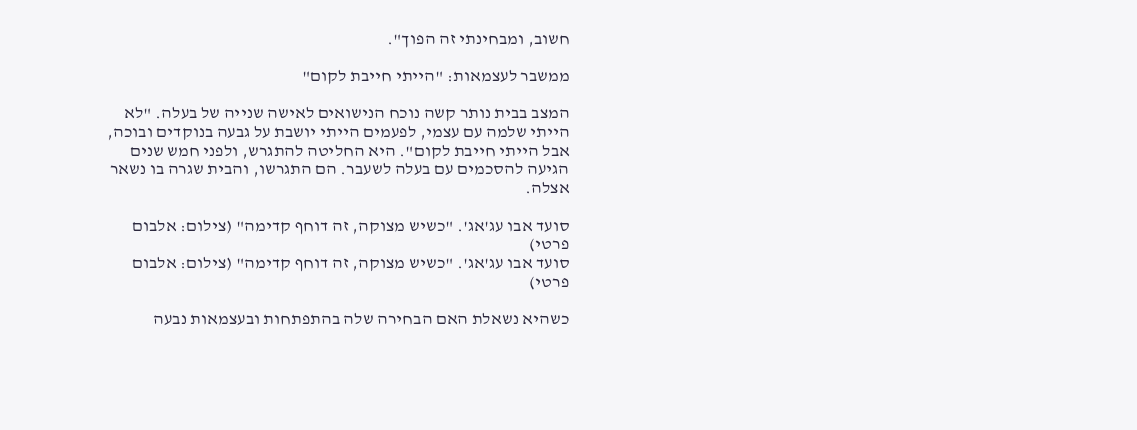חשוב, ומבחינתי זה הפוך".

ממשבר לעצמאות: "הייתי חייבת לקום"

המצב בבית נותר קשה נוכח הנישואים לאישה שנייה של בעלה. "לא הייתי שלמה עם עצמי, לפעמים הייתי יושבת על גבעה בנוקדים ובוכה, אבל הייתי חייבת לקום". היא החליטה להתגרש, ולפני חמש שנים הגיעה להסכמים עם בעלה לשעבר. הם התגרשו, והבית שגרה בו נשאר אצלה.

סועד אבו עג'אג'. "כשיש מצוקה, זה דוחף קדימה" (צילום: אלבום פרטי)
סועד אבו עג'אג'. "כשיש מצוקה, זה דוחף קדימה" (צילום: אלבום פרטי)

כשהיא נשאלת האם הבחירה שלה בהתפתחות ובעצמאות נבעה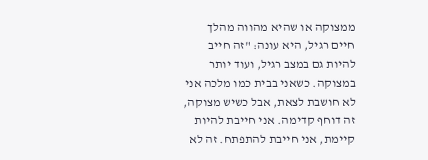ממצוקה או שהיא מהווה מהלך חיים רגיל, היא עונה: "זה חייב להיות גם במצב רגיל, ועוד יותר במצוקה. כשאני בבית כמו מלכה אני לא חושבת לצאת, אבל כשיש מצוקה, זה דוחף קדימה. אני חייבת להיות קיימת, אני חייבת להתפתח. זה לא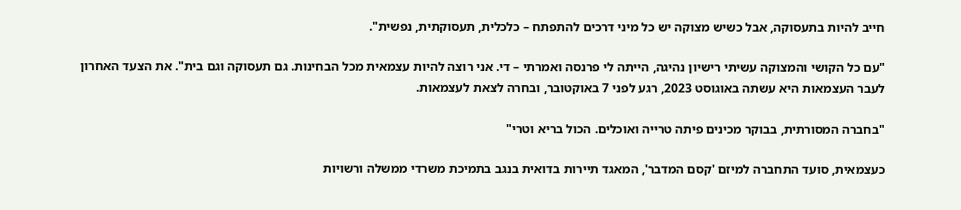חייב להיות בתעסוקה, אבל כשיש מצוקה יש כל מיני דרכים להתפתח – כלכלית, תעסוקתית, נפשית".

"עם כל הקושי והמצוקה עשיתי רישיון נהיגה, הייתה לי פרנסה ואמרתי – די. אני רוצה להיות עצמאית מכל הבחינות. גם תעסוקה וגם בית". את הצעד האחרון לעבר העצמאות היא עשתה באוגוסט 2023, רגע לפני 7 באוקטובר, ובחרה לצאת לעצמאות.

"בחברה המסורתית, בבוקר מכינים פיתה טרייה ואוכלים. הכול בריא וטרי"

כעצמאית, סועד התחברה למיזם 'קסם המדבר', המאגד תיירות בדואית בנגב בתמיכת משרדי ממשלה ורשויות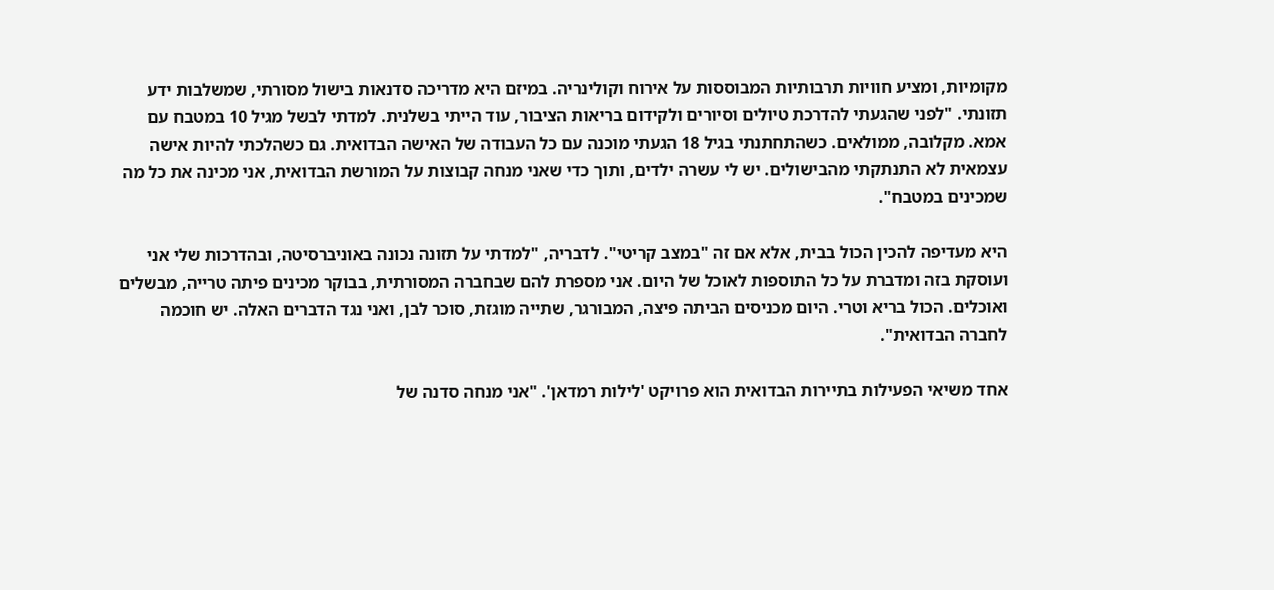מקומיות, ומציע חוויות תרבותיות המבוססות על אירוח וקולינריה. במיזם היא מדריכה סדנאות בישול מסורתי, שמשלבות ידע תזונתי. "לפני שהגעתי להדרכת טיולים וסיורים ולקידום בריאות הציבור, עוד הייתי בשלנית. למדתי לבשל מגיל 10 במטבח עם אמא. מקלובה, ממולאים. כשהתחתנתי בגיל 18 הגעתי מוכנה עם כל העבודה של האישה הבדואית. גם כשהלכתי להיות אישה עצמאית לא התנתקתי מהבישולים. יש לי עשרה ילדים, ותוך כדי שאני מנחה קבוצות על המורשת הבדואית, אני מכינה את כל מה שמכינים במטבח".

היא מעדיפה להכין הכול בבית, אלא אם זה "במצב קריטי". לדבריה, "למדתי על תזונה נכונה באוניברסיטה, ובהדרכות שלי אני ועוסקת בזה ומדברת על כל התוספות לאוכל של היום. אני מספרת להם שבחברה המסורתית, בבוקר מכינים פיתה טרייה, מבשלים ואוכלים. הכול בריא וטרי. היום מכניסים הביתה פיצה, המבורגר, שתייה מוגזת, סוכר לבן, ואני נגד הדברים האלה. יש חוכמה לחברה הבדואית".

אחד משיאי הפעילות בתיירות הבדואית הוא פרויקט 'לילות רמדאן'. "אני מנחה סדנה של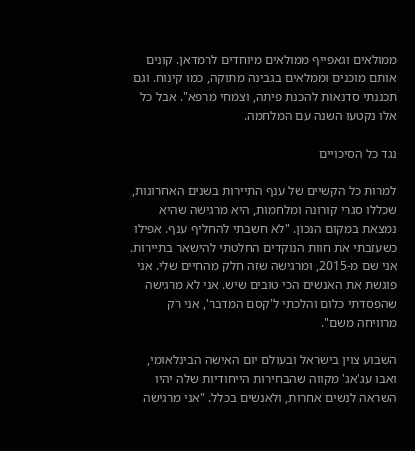ממולאים וגאפייף ממולאים מיוחדים לרמדאן. קונים אותם מוכנים וממלאים בגבינה מתוקה, כמו קינוח. וגם תכננתי סדנאות להכנת פיתה, וצמחי מרפא". אבל כל אלו נקטעו השנה עם המלחמה.

נגד כל הסיכויים

למרות כל הקשיים של ענף התיירות בשנים האחרונות, שכללו סגרי קורונה ומלחמות, היא מרגישה שהיא נמצאת במקום הנכון. "לא חשבתי להחליף ענף. אפילו כשעזבתי את חוות הנוקדים החלטתי להישאר בתיירות. אני שם מ-2015, ומרגישה שזה חלק מהחיים שלי. אני פוגשת את האנשים הכי טובים שיש. אני לא מרגישה שהפסדתי כלום והלכתי ל'קסם המדבר', אני רק מרוויחה משם".

השבוע צוין בישראל ובעולם יום האישה הבינלאומי, ואבו עג'אג' מקווה שהבחירות הייחודיות שלה יהיו השראה לנשים אחרות, ולאנשים בכלל. "אני מרגישה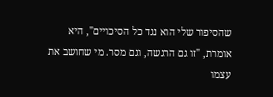שהסיפור שלי הוא נגד כל הסיכויים", היא אומרת, "זו גם הרגשה, וגם מסר. מי שחושב את עצמו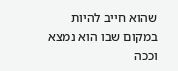שהוא חייב להיות במקום שבו הוא נמצא וככה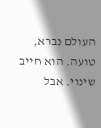העולם נברא, טועה. הוא חייב שינוי. אבל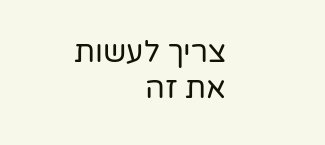צריך לעשות את זה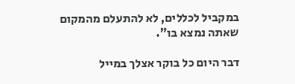במקביל לכללים, לא להתעלם מהמקום שאתה נמצא בו".

דבר היום כל בוקר אצלך במייל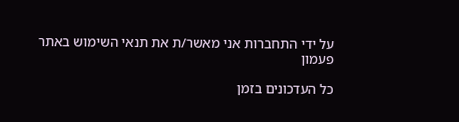על ידי התחברות אני מאשר/ת את תנאי השימוש באתר
פעמון

כל העדכונים בזמן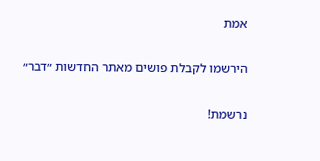אמת

הירשמו לקבלת פושים מאתר החדשות ״דבר״

נרשמת!